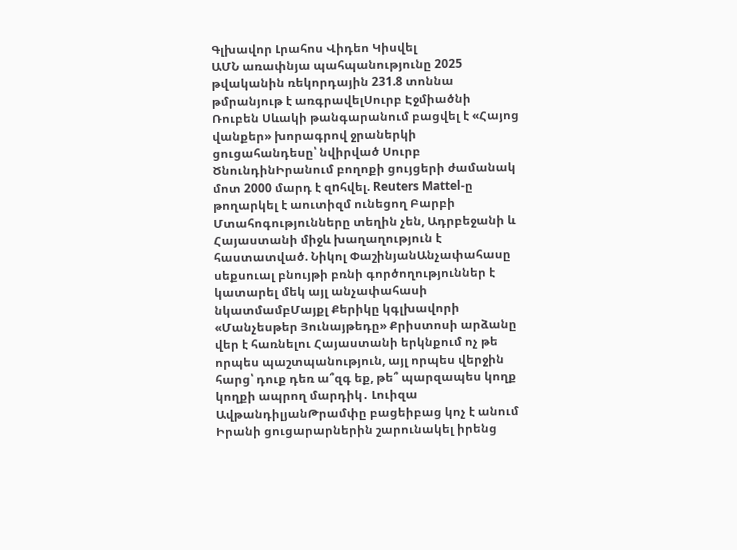Գլխավոր Լրահոս Վիդեո Կիսվել
ԱՄՆ առափնյա պահպանությունը 2025 թվականին ռեկորդային 231.8 տոննա թմրանյութ է առգրավելՍուրբ Էջմիածնի Ռուբեն Սևակի թանգարանում բացվել է «Հայոց վանքեր» խորագրով ջրաներկի ցուցահանդեսը՝ նվիրված Սուրբ ԾնունդինԻրանում բողոքի ցույցերի ժամանակ մոտ 2000 մարդ է զnհվել. Reuters Mattel-ը թողարկել է աուտիզմ ունեցող Բարբի Մտահոգությունները տեղին չեն, Ադրբեջանի և Հայաստանի միջև խաղաղություն է հաստատված. Նիկոլ ՓաշինյանԱնչափահասը սեքսուալ բնույթի բռնի գործողություններ է կատարել մեկ այլ անչափահասի նկատմամբՄայքլ Քերիկը կգլխավորի «Մանչեսթեր Յունայթեդը» Քրիստոսի արձանը վեր է հառնելու Հայաստանի երկնքում ոչ թե որպես պաշտպանություն, այլ որպես վերջին հարց՝ դուք դեռ ա՞զգ եք, թե՞ պարզապես կողք կողքի ապրող մարդիկ․ Լուիզա ԱվթանդիլյանԹրամփը բացեիբաց կոչ է անում Իրանի ցուցարարներին շարունակել իրենց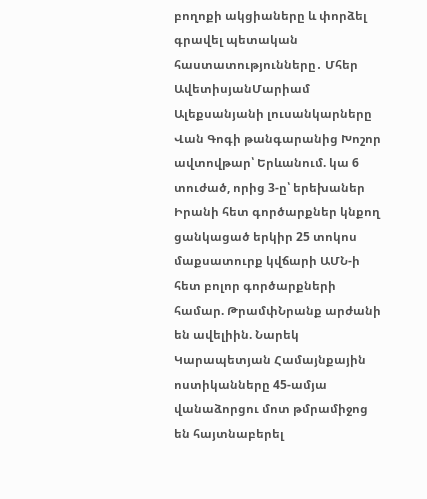բողոքի ակցիաները և փորձել գրավել պետական հաստատությունները․ Մհեր ԱվետիսյանՄարիամ Ալեքսանյանի լուսանկարները Վան Գոգի թանգարանից Խոշոր ավտովթար՝ Երևանում. կա 6 տուժած, որից 3-ը՝ երեխաներ Իրանի հետ գործարքներ կնքող ցանկացած երկիր 25 տոկոս մաքսատուրք կվճարի ԱՄՆ-ի հետ բոլոր գործարքների համար. ԹրամփՆրանք արժանի են ավելիին. Նարեկ Կարապետյան Համայնքային ոստիկանները 45-ամյա վանաձորցու մոտ թմրամիջոց են հայտնաբերել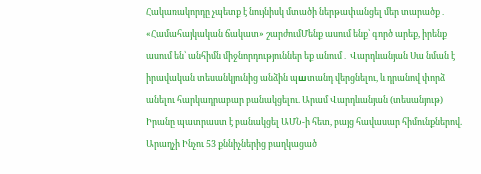Հակառակորդը չպետք է նույնիսկ մտածի ներթափանցել մեր տարածք․ «Համահայկական ճակատ» շարժումՄենք ասում ենք՝ գործ արեք, իրենք ասում են՝ անհիմն միջնորդություններ եք անում․ Վարդևանյան Սա նման է իրավական տեսանկյունից անձին պшտանդ վերցնելու, և դրանով փորձ անելու հարկադրաբար բանակցելու. Արամ Վարդևանյան (տեսանյութ) Իրանը պատրաստ է բանակցել ԱՄՆ-ի հետ, բայց հավասար հիմունքներով. Արաղչի Ինչու 53 քննիչներից բաղկացած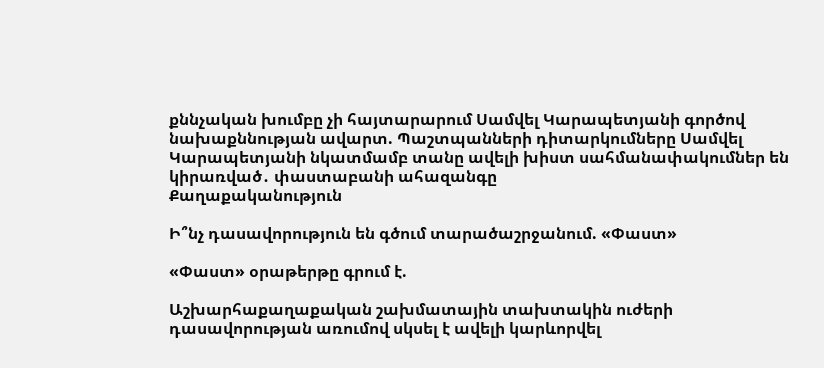քննչական խումբը չի հայտարարում Սամվել Կարապետյանի գործով նախաքննության ավարտ. Պաշտպանների դիտարկումները Սամվել Կարապետյանի նկատմամբ տանը ավելի խիստ սահմանափակումներ են կիրառված․ փաստաբանի ահազանգը
Քաղաքականություն

Ի՞նչ դասավորություն են գծում տարածաշրջանում. «Փաստ»

«Փաստ» օրաթերթը գրում է.

Աշխարհաքաղաքական շախմատային տախտակին ուժերի դասավորության առումով սկսել է ավելի կարևորվել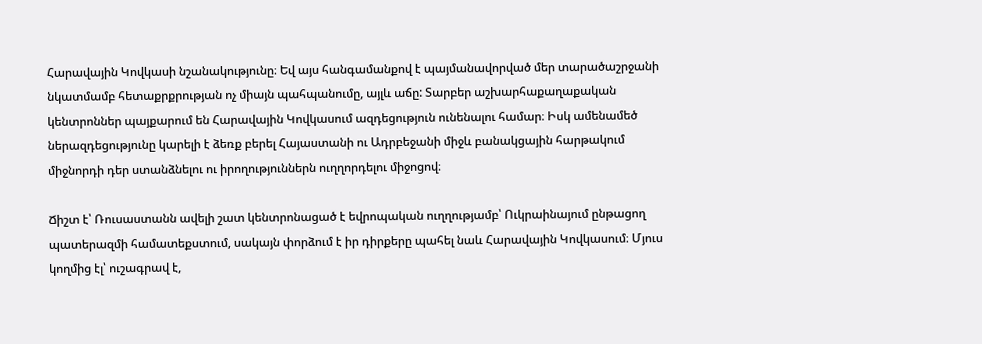Հարավային Կովկասի նշանակությունը։ Եվ այս հանգամանքով է պայմանավորված մեր տարածաշրջանի նկատմամբ հետաքրքրության ոչ միայն պահպանումը, այլև աճը: Տարբեր աշխարհաքաղաքական կենտրոններ պայքարում են Հարավային Կովկասում ազդեցություն ունենալու համար։ Իսկ ամենամեծ ներազդեցությունը կարելի է ձեռք բերել Հայաստանի ու Ադրբեջանի միջև բանակցային հարթակում միջնորդի դեր ստանձնելու ու իրողություններն ուղղորդելու միջոցով։

Ճիշտ է՝ Ռուսաստանն ավելի շատ կենտրոնացած է եվրոպական ուղղությամբ՝ Ուկրաինայում ընթացող պատերազմի համատեքստում, սակայն փորձում է իր դիրքերը պահել նաև Հարավային Կովկասում։ Մյուս կողմից էլ՝ ուշագրավ է,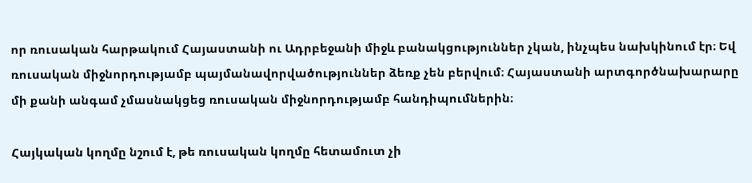որ ռուսական հարթակում Հայաստանի ու Ադրբեջանի միջև բանակցություններ չկան, ինչպես նախկինում էր։ Եվ ռուսական միջնորդությամբ պայմանավորվածություններ ձեռք չեն բերվում։ Հայաստանի արտգործնախարարը մի քանի անգամ չմասնակցեց ռուսական միջնորդությամբ հանդիպումներին։

Հայկական կողմը նշում է, թե ռուսական կողմը հետամուտ չի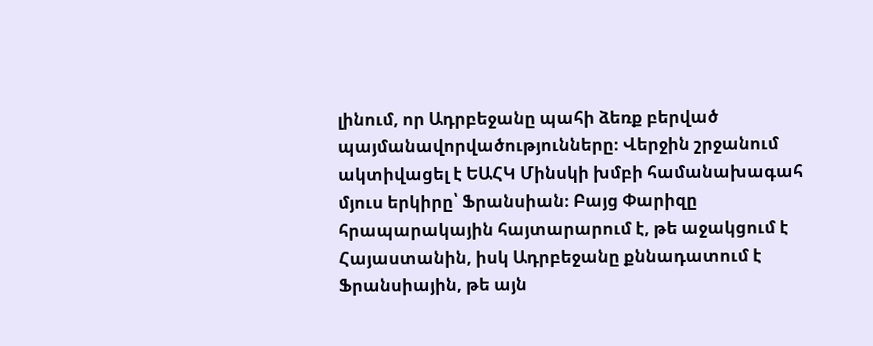լինում, որ Ադրբեջանը պահի ձեռք բերված պայմանավորվածությունները։ Վերջին շրջանում ակտիվացել է ԵԱՀԿ Մինսկի խմբի համանախագահ մյուս երկիրը՝ Ֆրանսիան։ Բայց Փարիզը հրապարակային հայտարարում է, թե աջակցում է Հայաստանին, իսկ Ադրբեջանը քննադատում է Ֆրանսիային, թե այն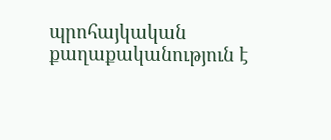պրոհայկական քաղաքականություն է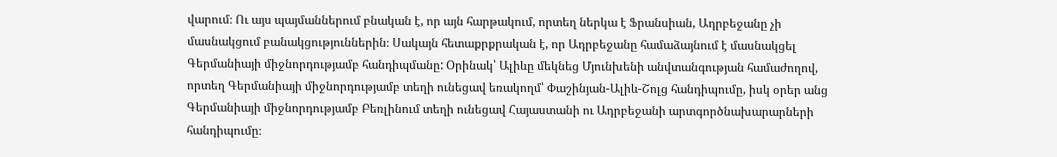վարում։ Ու այս պայմաններում բնական է, որ այն հարթակում, որտեղ ներկա է Ֆրանսիան, Ադրբեջանը չի մասնակցում բանակցություններին։ Սակայն հետաքրքրական է, որ Ադրբեջանը համաձայնում է մասնակցել Գերմանիայի միջնորդությամբ հանդիպմանը: Օրինակ՝ Ալիևը մեկնեց Մյունխենի անվտանգության համաժողով, որտեղ Գերմանիայի միջնորդությամբ տեղի ունեցավ եռակողմ՝ Փաշինյան-Ալիև-Շոլց հանդիպումը, իսկ օրեր անց Գերմանիայի միջնորդությամբ Բեռլինում տեղի ունեցավ Հայաստանի ու Ադրբեջանի արտգործնախարարների հանդիպումը։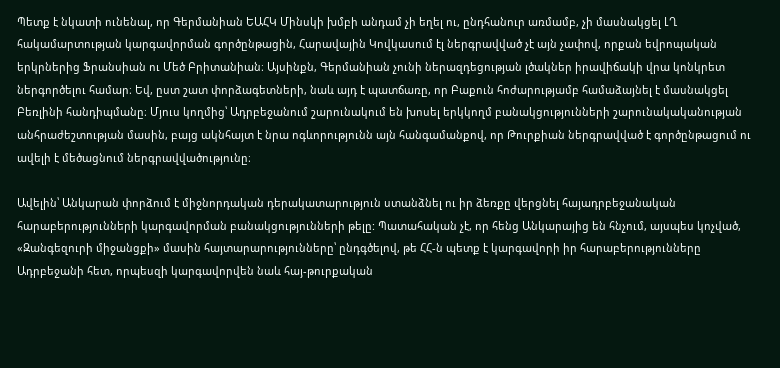Պետք է նկատի ունենալ, որ Գերմանիան ԵԱՀԿ Մինսկի խմբի անդամ չի եղել ու, ընդհանուր առմամբ, չի մասնակցել ԼՂ հակամարտության կարգավորման գործընթացին, Հարավային Կովկասում էլ ներգրավված չէ այն չափով, որքան եվրոպական երկրներից Ֆրանսիան ու Մեծ Բրիտանիան։ Այսինքն, Գերմանիան չունի ներազդեցության լծակներ իրավիճակի վրա կոնկրետ ներգործելու համար։ Եվ, ըստ շատ փորձագետների, նաև այդ է պատճառը, որ Բաքուն հոժարությամբ համաձայնել է մասնակցել Բեռլինի հանդիպմանը։ Մյուս կողմից՝ Ադրբեջանում շարունակում են խոսել երկկողմ բանակցությունների շարունակականության անհրաժեշտության մասին, բայց ակնհայտ է նրա ոգևորությունն այն հանգամանքով, որ Թուրքիան ներգրավված է գործընթացում ու ավելի է մեծացնում ներգրավվածությունը։

Ավելին՝ Անկարան փորձում է միջնորդական դերակատարություն ստանձնել ու իր ձեռքը վերցնել հայադրբեջանական հարաբերությունների կարգավորման բանակցությունների թելը: Պատահական չէ, որ հենց Անկարայից են հնչում, այսպես կոչված, «Զանգեզուրի միջանցքի» մասին հայտարարությունները՝ ընդգծելով, թե ՀՀ-ն պետք է կարգավորի իր հարաբերությունները Ադրբեջանի հետ, որպեսզի կարգավորվեն նաև հայ-թուրքական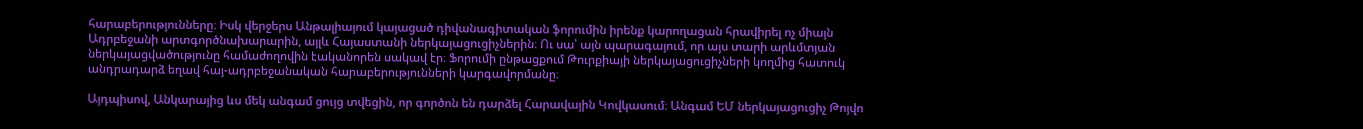հարաբերությունները։ Իսկ վերջերս Անթալիայում կայացած դիվանագիտական ֆորումին իրենք կարողացան հրավիրել ոչ միայն Ադրբեջանի արտգործնախարարին, այլև Հայաստանի ներկայացուցիչներին։ Ու սա՝ այն պարագայում, որ այս տարի արևմտյան ներկայացվածությունը համաժողովին էականորեն սակավ էր։ Ֆորումի ընթացքում Թուրքիայի ներկայացուցիչների կողմից հատուկ անդրադարձ եղավ հայ-ադրբեջանական հարաբերությունների կարգավորմանը։

Այդպիսով, Անկարայից ևս մեկ անգամ ցույց տվեցին, որ գործոն են դարձել Հարավային Կովկասում։ Անգամ ԵՄ ներկայացուցիչ Թոյվո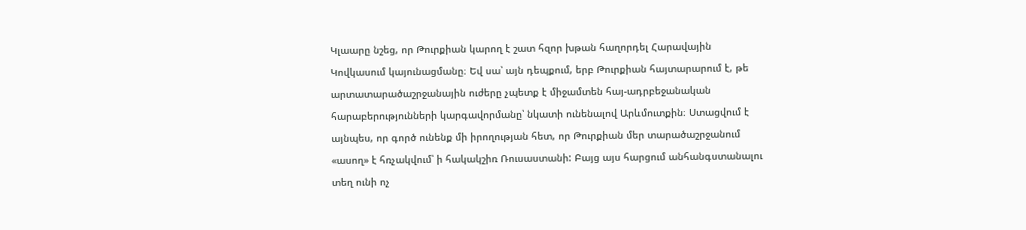Կլաարը նշեց, որ Թուրքիան կարող է շատ հզոր խթան հաղորդել Հարավային Կովկասում կայունացմանը։ Եվ սա՝ այն դեպքում, երբ Թուրքիան հայտարարում է, թե արտատարածաշրջանային ուժերը չպետք է միջամտեն հայ-ադրբեջանական հարաբերությունների կարգավորմանը՝ նկատի ունենալով Արևմուտքին։ Ստացվում է այնպես, որ գործ ունենք մի իրողության հետ, որ Թուրքիան մեր տարածաշրջանում «ասող» է հռչակվում՝ ի հակակշիռ Ռուսաստանի: Բայց այս հարցում անհանգստանալու տեղ ունի ոչ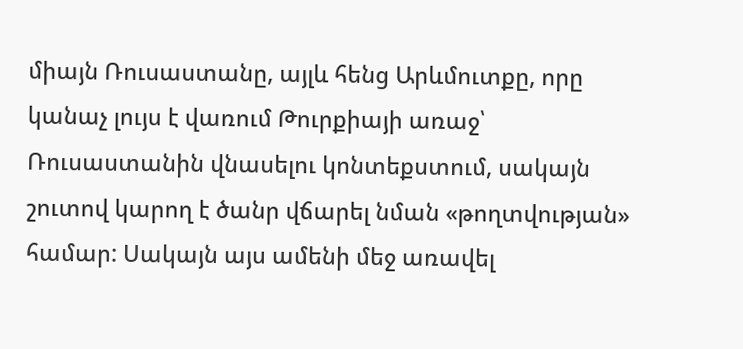միայն Ռուսաստանը, այլև հենց Արևմուտքը, որը կանաչ լույս է վառում Թուրքիայի առաջ՝ Ռուսաստանին վնասելու կոնտեքստում, սակայն շուտով կարող է ծանր վճարել նման «թողտվության» համար: Սակայն այս ամենի մեջ առավել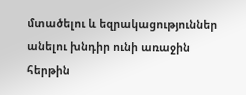մտածելու և եզրակացություններ անելու խնդիր ունի առաջին հերթին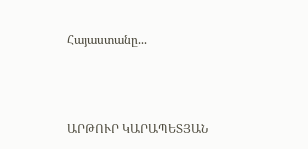Հայաստանը...



ԱՐԹՈՒՐ ԿԱՐԱՊԵՏՅԱՆ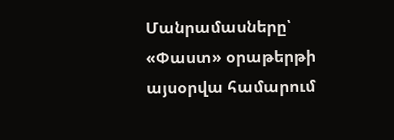Մանրամասները՝ «Փաստ» օրաթերթի այսօրվա համարում